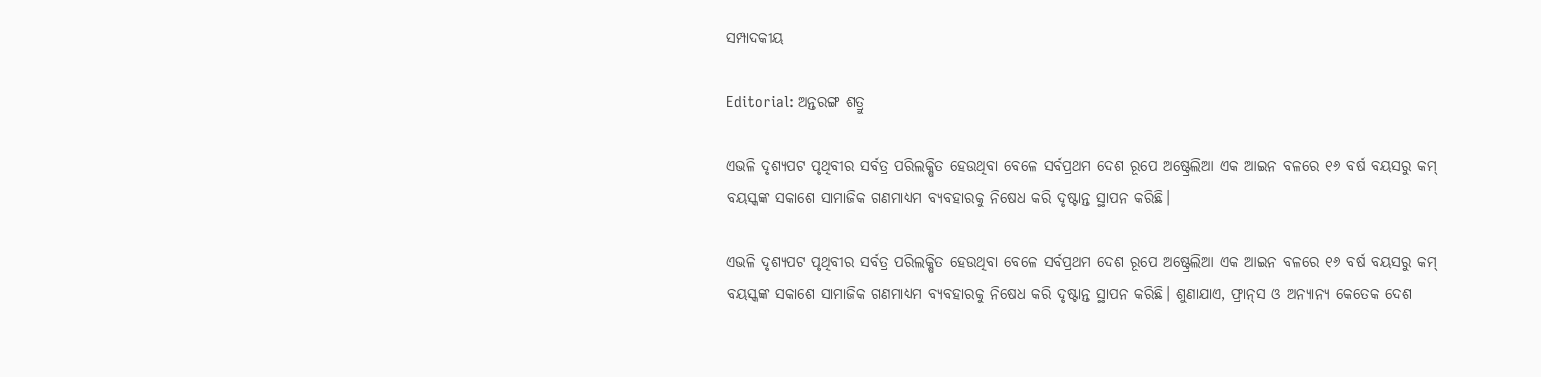ସମ୍ପାଦକୀୟ

Editorial: ଅନ୍ତରଙ୍ଗ ଶତ୍ରୁ

ଏଭଳି ଦୃଶ୍ୟପଟ ପୃଥିବୀର ସର୍ବତ୍ର ପରିଲକ୍ଷିତ ହେଉଥିବା ବେଳେ ସର୍ବପ୍ରଥମ ଦେଶ ରୂପେ ଅଷ୍ଟ୍ରେଲିଆ ଏକ ଆଇନ ବଳରେ ୧୬ ବର୍ଷ ବୟସରୁ କମ୍‌ ବୟସ୍କଙ୍କ ସକାଶେ ସାମାଜିକ ଗଣମାଧ୍ୟମ ବ୍ୟବହାରକୁ ନିଷେଧ କରି ଦୃଷ୍ଟାନ୍ତ ସ୍ଥାପନ କରିଛି।

ଏଭଳି ଦୃଶ୍ୟପଟ ପୃଥିବୀର ସର୍ବତ୍ର ପରିଲକ୍ଷିତ ହେଉଥିବା ବେଳେ ସର୍ବପ୍ରଥମ ଦେଶ ରୂପେ ଅଷ୍ଟ୍ରେଲିଆ ଏକ ଆଇନ ବଳରେ ୧୬ ବର୍ଷ ବୟସରୁ କମ୍‌ ବୟସ୍କଙ୍କ ସକାଶେ ସାମାଜିକ ଗଣମାଧ୍ୟମ ବ୍ୟବହାରକୁ ନିଷେଧ କରି ଦୃଷ୍ଟାନ୍ତ ସ୍ଥାପନ କରିଛି। ଶୁଣାଯାଏ, ଫ୍ରାନ୍‌ସ ଓ ଅନ୍ୟାନ୍ୟ କେତେକ ଦେଶ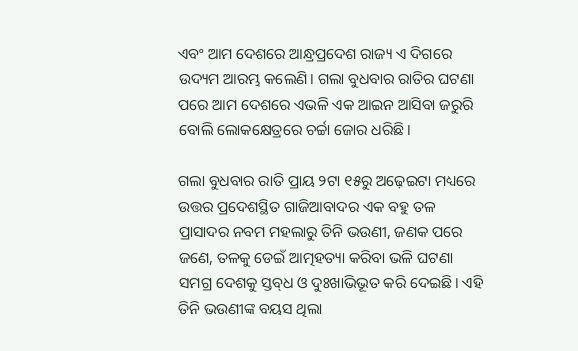ଏବଂ ଆମ ଦେଶରେ ଆନ୍ଧ୍ରପ୍ରଦେଶ ରାଜ୍ୟ ଏ ଦିଗରେ ଉଦ୍ୟମ ଆରମ୍ଭ କଲେଣି। ଗଲା ବୁଧବାର ରାତିର ଘଟଣା ପରେ ଆମ ଦେଶରେ ଏଭଳି ଏକ ଆଇନ ଆସିବା ଜରୁରି ବୋଲି ଲୋକକ୍ଷେତ୍ରରେ ଚର୍ଚ୍ଚା ଜୋର ଧରିଛି।

ଗଲା ବୁଧବାର ରାତି ପ୍ରାୟ ୨ଟା ୧୫ରୁ ଅଢ଼େଇଟା ମଧ୍ୟରେ ଉତ୍ତର ପ୍ରଦେଶସ୍ଥିତ ଗାଜିଆବାଦର ଏକ ବହୁ ତଳ ପ୍ରାସାଦର ନବମ ମହଲାରୁ ତିନି ଭଉଣୀ, ଜଣକ ପରେ ଜଣେ, ତଳକୁ ଡେଇଁ ଆତ୍ମହତ୍ୟା କରିବା ଭଳି ଘଟଣା ସମଗ୍ର ଦେଶକୁ ସ୍ତବ୍‌ଧ ଓ ଦୁଃଖାଭିଭୂତ କରି ଦେଇଛି। ଏହି ତିନି ଭଉଣୀଙ୍କ ବୟସ ଥିଲା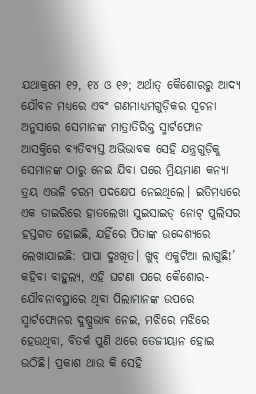ଯଥାକ୍ରମେ ୧୨, ୧୪ ଓ ୧୬; ଅର୍ଥାତ୍ କୈଶୋରରୁ ଆଦ୍ୟ ଯୌବନ ମଧ୍ୟରେ ଏବଂ ଗଣମାଧ୍ୟମଗୁଡ଼ିକର ସୂଚନା ଅନୁସାରେ ସେମାନଙ୍କ ମାତ୍ରାତିରିକ୍ତ ସ୍ମାର୍ଟଫୋନ ଆସକ୍ତିରେ ବ୍ୟତିବ୍ୟସ୍ତ ଅଭିଭାବକ ସେହି ଯନ୍ତ୍ରଗୁଡ଼ିକୁ ସେମାନଙ୍କ ଠାରୁ ନେଇ ଯିବା ପରେ ମ୍ରିୟମାଣ କନ୍ୟା ତ୍ରୟ ଏଭଳି ଚରମ ପଦକ୍ଷେପ ନେଇଥିଲେ। ଇତିମଧ୍ୟରେ ଏକ ଡାଇରିରେ ହାତଲେଖା ସୁଇସାଇଡ୍‌ ନୋଟ୍‌ ପୁଲିସର ହସ୍ତଗତ ହୋଇଛି, ଯହିଁରେ ପିତାଙ୍କ ଉଦ୍ଦେଶ୍ୟରେ ଲେଖାଯାଇଛି: ପାପା ଦୁଃଖିତ। ଖୁବ୍‌ ଏକୁଟିଆ ଲାଗୁଛି!’ କହିବା ବାହୁଲ୍ୟ, ଏହ‌‌ି ଘଟଣା ପରେ କୈଶୋର-ଯୌବନାବସ୍ଥାରେ ଥିବା ପିଲାମାନଙ୍କ ଉପରେ ସ୍ମାର୍ଟଫୋନର ଦୁଷ୍ପ୍ରଭାବ ନେଇ, ମଝିରେ ମଝିରେ ହେଉଥିବା, ବିତର୍କ ପୁଣି ଥରେ ତେଜୀୟାନ ହୋଇ ଉଠିଛି। ପ୍ରକାଶ ଥାଉ କି ‌ସେହି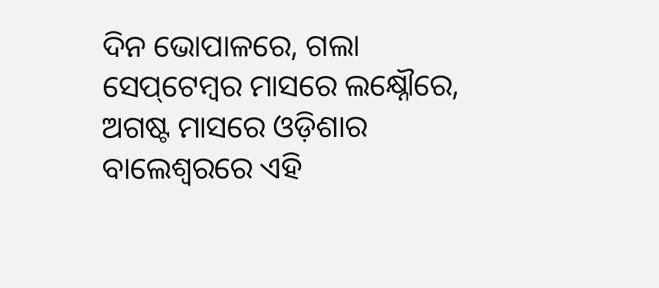ଦିନ ଭୋପାଳରେ, ଗଲା ସେପ୍‌ଟେମ୍ବର ମାସରେ ଲକ୍ଷ୍ନୌରେ, ଅଗଷ୍ଟ ମାସରେ ଓଡ଼ିଶାର ବାଲେଶ୍ବରରେ ଏହି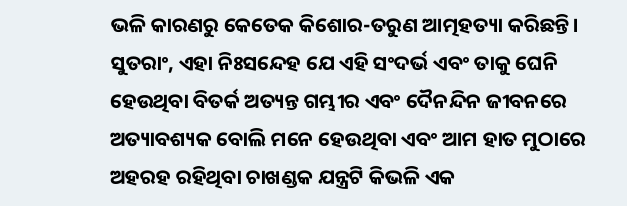ଭଳି କାରଣରୁ କେତେକ କିଶୋର-ତରୁଣ ଆତ୍ମହତ୍ୟା କରିଛନ୍ତି। ସୁତରାଂ, ଏହା ନିଃସନ୍ଦେହ ଯେ ଏହି ସଂଦର୍ଭ ଏବଂ ତାକୁ ଘେନି ହେଉଥିବା ବିତର୍କ ଅତ୍ୟନ୍ତ ଗମ୍ଭୀର ଏବଂ ଦୈନନ୍ଦିନ ଜୀବନରେ ଅତ୍ୟାବଶ୍ୟକ ବୋଲି ମନେ ହେଉଥିବା ଏବଂ ଆମ ହାତ ମୁଠାରେ ଅହରହ ରହିଥିବା ଚାଖଣ୍ଡକ ଯନ୍ତ୍ରଟି କିଭଳି ଏକ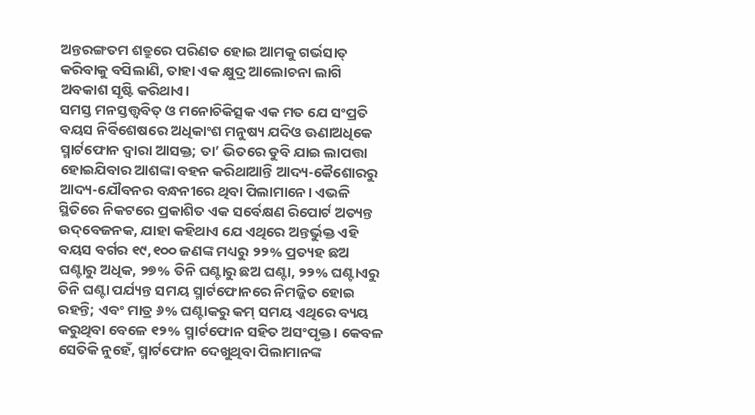ଅନ୍ତରଙ୍ଗତମ ଶତ୍ରୁରେ ପରିଣତ ହୋଇ ଆମକୁ ଗର୍ଭସା‌ତ୍‌ କରିବାକୁ ବସିଲାଣି, ତାହା ଏକ କ୍ଷୁଦ୍ର ଆଲୋଚନା ଲାଗି ଅବକାଶ ସୃଷ୍ଟି କରିଥାଏ।
ସମସ୍ତ ମନସ୍ତତ୍ତ୍ବବିତ୍‌ ଓ ମନୋଚିକିତ୍ସକ ଏକ ମତ ଯେ ସଂପ୍ରତି ବୟସ ନିର୍ବିଶେଷରେ ଅଧିକାଂଶ ମନୁଷ୍ୟ ଯଦିଓ ଊଣାଅଧିକେ ସ୍ମାର୍ଟଫୋନ ଦ୍ବାରା ଆସକ୍ତ; ତା’ ଭିତରେ ଡୁବି ଯାଇ ଲାପତ୍ତା ହୋଇଯିବାର ଆଶଙ୍କା ବହନ କରିଥାଆନ୍ତି ଆଦ୍ୟ-କୈଶୋରରୁ ଆଦ୍ୟ-ଯୌବନର ବନ୍ଧନୀରେ ଥିବା ପିଲାମାନେ। ଏଭଳି ସ୍ଥିତିରେ ନିକଟରେ ପ୍ରକାଶିତ ଏକ ସର୍ବେକ୍ଷଣ ରିପୋର୍ଟ ଅତ୍ୟନ୍ତ ଉଦ୍‌ବେଜନକ, ଯାହା କହିଥାଏ ଯେ ଏଥିରେ ଅନ୍ତର୍ଭୁକ୍ତ ଏହି ବୟସ ବର୍ଗର ୧୯,୧୦୦ ଜଣଙ୍କ ମଧ୍ୟରୁ ୨୨% ପ୍ରତ୍ୟହ ଛଅ ଘଣ୍ଟାରୁ ଅଧିକ, ୨୭% ତିନି ଘଣ୍ଟାରୁ ଛଅ ଘଣ୍ଟା, ୨୨% ଘ‌ଣ୍ଟାଏରୁ ତିନି ଘଣ୍ଟା ପର୍ଯ୍ୟନ୍ତ ସମୟ ସ୍ମାର୍ଟଫୋନରେ ନିମଜ୍ଜିତ ହୋଇ ରହନ୍ତି; ଏବଂ ମାତ୍ର ୬% ଘଣ୍ଟାକରୁ କମ୍‌ ସମୟ ଏଥିରେ ବ୍ୟୟ କରୁଥିବା ବେଳେ ୧୨% ସ୍ମାର୍ଟଫୋନ ସହିତ ଅସଂପୃକ୍ତ। କେବଳ ସେତିକି ନୁହେଁ, ସ୍ମାର୍ଟଫୋନ ଦେଖୁଥିବା ପିଲାମାନଙ୍କ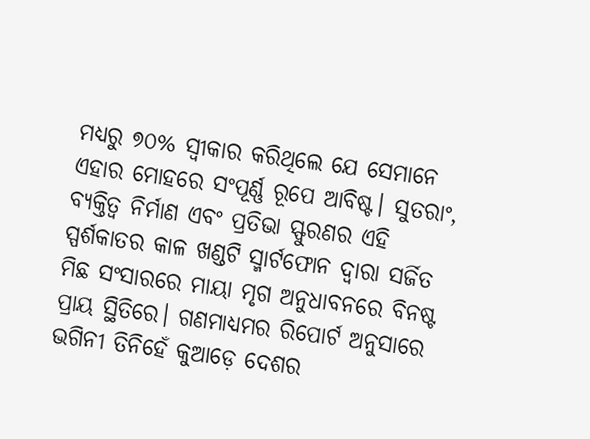ମଧ୍ୟରୁ ୭୦% ସ୍ବୀକାର କରିଥିଲେ ଯେ ସେମାନେ ଏହାର ମୋହରେ ସଂପୂର୍ଣ୍ଣ ରୂପେ ଆବିଷ୍ଟ। ସୁତରାଂ, ବ୍ୟକ୍ତିତ୍ବ ନିର୍ମାଣ ଏବଂ ପ୍ରତିଭା ସ୍ଫୁରଣର ଏହି ସ୍ପର୍ଶକାତର କାଳ ଖଣ୍ଡଟି ସ୍ମାର୍ଟଫୋନ ଦ୍ବାରା ସର୍ଜିତ ମିଛ ସଂସାରରେ ମାୟା ମୃଗ ଅନୁଧାବନରେ ବିନଷ୍ଟ ପ୍ରାୟ ସ୍ଥିତିରେ। ଗଣମାଧ୍ୟମର ରିପୋର୍ଟ ଅନୁସାରେ ଭଗିନୀ ତିନିହେଁ କୁଆଡ଼େ ଦେଶର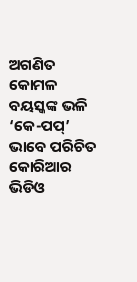ଅଗଣିତ କୋମଳ ବୟସ୍କଙ୍କ ଭଳି ‘କେ-ପପ୍‌’ ଭାବେ ପରିଚିତ କୋରିଆର ଭିଡିଓ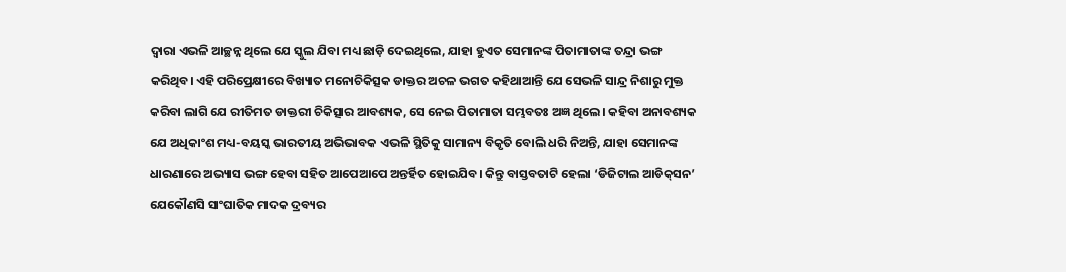ଦ୍ବାରା ଏଭଳି ଆଚ୍ଛନ୍ନ ଥିଲେ ଯେ ସ୍କୁଲ ଯିବା ମଧ୍ୟ ଛାଡ଼ି ଦେଇଥିଲେ, ଯାହା ହୁଏତ ସେମାନଙ୍କ ପିତାମାତାଙ୍କ ତନ୍ଦ୍ରା ଭଙ୍ଗ କରିଥିବ। ଏହି ପରିପ୍ରେକ୍ଷୀରେ ବିଖ୍ୟାତ ମନୋଚିକିତ୍ସକ ଡାକ୍ତର ଅଚଳ ଭଗତ କହିଥାଆନ୍ତି ଯେ ସେଭଳି ସାନ୍ଦ୍ର ନିଶାରୁ ମୁକ୍ତ କରିବା ଲାଗି ଯେ ରୀତିମତ ଡାକ୍ତରୀ ଚିକିତ୍ସାର ଆବଶ୍ୟକ, ସେ ନେଇ ପିତାମାତା ସମ୍ଭବତଃ ଅଜ୍ଞ ଥିଲେ। କହିବା ଅନାବଶ୍ୟକ ଯେ ଅଧିକାଂଶ ମଧ୍ୟ-ବୟସ୍କ ଭାରତୀୟ ଅଭିଭାବକ ଏଭଳି ସ୍ଥିତିକୁ ସାମାନ୍ୟ ବିକୃତି ବୋଲି ଧରି ନିଅନ୍ତି, ଯାହା ସେମାନଙ୍କ ଧାରଣାରେ ଅଭ୍ୟାସ ଭଙ୍ଗ ହେବା ସହିତ ଆପେଆପେ ଅନ୍ତର୍ହିତ ହୋଇଯିବ। କିନ୍ତୁ ବାସ୍ତବତାଟି ହେଲା ‘ଡିଜିଟାଲ ଆଡିକ୍‌ସନ’ ଯେକୌଣସି ସାଂଘାତିକ ମାଦକ ଦ୍ରବ୍ୟର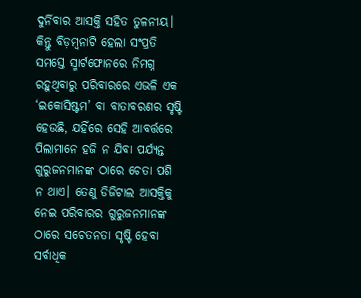ଦୁର୍ନିବାର ଆସକ୍ତି ସହିତ ତୁଳନୀୟ। କିନ୍ତୁ ବିଡ଼ମ୍ବନାଟି ହେଲା ସଂପ୍ରତି ସମସ୍ତେ ସ୍ମାର୍ଟଫୋନରେ ନିମଗ୍ନ ରହୁଥିବାରୁ ପରିବାରରେ ଏଭଳି ଏକ ‘ଇକୋସିଷ୍ଟମ’ ବା ବାତାବରଣର ସୃଷ୍ଟି ହେଉଛି, ଯହିଁରେ ସେହି ଆବର୍ତ୍ତରେ ପିଲାମାନେ ହଜି ନ ଯିବା ପର୍ଯ୍ୟନ୍ତ ଗୁରୁଜନମାନଙ୍କ ଠାରେ ଚେତା ପଶି ନ ଥାଏ। ତେଣୁ ଡିଜିଟାଲ ଆସକ୍ତିକୁ ନେଇ ପରିବାରର ଗୁରୁଜନମାନଙ୍କ ଠାରେ ସଚେତନତା ସୃଷ୍ଟି ହେବା ସର୍ବାଧିକ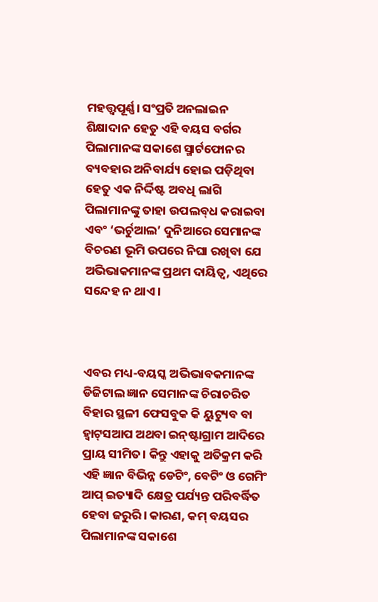ମହତ୍ତ୍ବପୂର୍ଣ୍ଣ। ସଂପ୍ରତି ଅନଲାଇନ ଶିକ୍ଷାଦାନ ହେତୁ ଏହି ବୟସ ବର୍ଗର ପିଲାମାନଙ୍କ ସକାଶେ ସ୍ମାର୍ଟଫୋନର ବ୍ୟବହାର ଅନିବାର୍ଯ୍ୟ ହୋଇ ପଡ଼ିଥିବା ହେତୁ ଏକ ନିର୍ଦ୍ଦିଷ୍ଟ ଅବଧି ଲାଗି ପିଲାମାନଙ୍କୁ ତାହା ଉପଲବ୍‌ଧ କରାଇବା ଏବଂ ‘ଭର୍ଚୁଆଲ’ ଦୁନିଆରେ ସେମାନଙ୍କ ବିଚରଣ ଭୂମି ଉପରେ ନିଘା ରଖିବା ଯେ ଅଭିଭାକମାନଙ୍କ ପ୍ରଥମ ଦାୟିତ୍ବ, ଏଥିରେ ସନ୍ଦେହ ନ ଥାଏ।



ଏବର ମଧ୍ୟ-ବୟସ୍କ ଅଭିଭାବକମାନଙ୍କ ଡିଜିଟାଲ ଜ୍ଞାନ ସେମାନଙ୍କ ଚିରାଚରିତ ବିହାର ସ୍ଥଳୀ ଫେସବୁକ କି ୟୁଟ୍ୟୁବ ବା ହ୍ବାଟ୍‌ସଆପ ଅଥବା ଇନ୍‌ଷ୍ଟାଗ୍ରାମ ଆଦିରେ ପ୍ରାୟ ସୀମିତ। କିନ୍ତୁ ଏହାକୁ ଅତିକ୍ରମ କରି ଏହି ଜ୍ଞାନ ବିଭିନ୍ନ ଡେଟିଂ, ବେଟିଂ ଓ ଗେମିଂ ଆପ୍‌ ଇତ୍ୟାଦି କ୍ଷେତ୍ର ପର୍ଯ୍ୟନ୍ତ ପରିବର୍ଦ୍ଧିତ ହେବା ଜରୁରି। କାରଣ, କମ୍‌ ବୟସର ପିଲାମାନଙ୍କ ସକାଶେ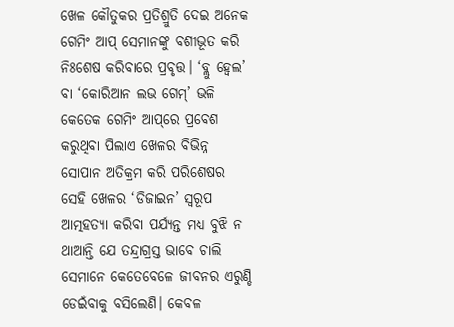ଖେଳ କୌତୁକର ପ୍ରତିଶ୍ରୁତି ଦେଇ ଅନେକ ଗେମିଂ ଆପ୍‌ ସେମାନଙ୍କୁ ବଶୀଭୂତ କରି ନିଃଶେଷ କରିବାରେ ପ୍ରବୃତ୍ତ। ‘ବ୍ଲୁ ହ୍ବେଲ’ ବା ‘କୋରିଆନ ଲଭ ଗେମ୍’ ଭଳି କେତେକ ଗେମିଂ ଆପ୍‌ରେ ପ୍ରବେଶ କରୁଥିବା ପିଲାଏ ଖେଳର ବିଭିନ୍ନ ସୋପାନ ଅତିକ୍ରମ କରି ପରିଶେଷର ସେହି ଖେଳର ‘ଡିଜାଇନ’ ସ୍ବରୂପ ଆତ୍ମହତ୍ୟା କରିବା ପର୍ଯ୍ୟନ୍ତ ମଧ୍ୟ ବୁଝି ନ ଥାଆନ୍ତି ଯେ ତନ୍ଦ୍ରାଗ୍ରସ୍ତ ଭାବେ ଚାଲି ସେମାନେ କେତେବେଳେ ଜୀବନର ଏରୁଣ୍ଡି ଡେଇଁବାକୁ ବସିଲେଣି। କେବଳ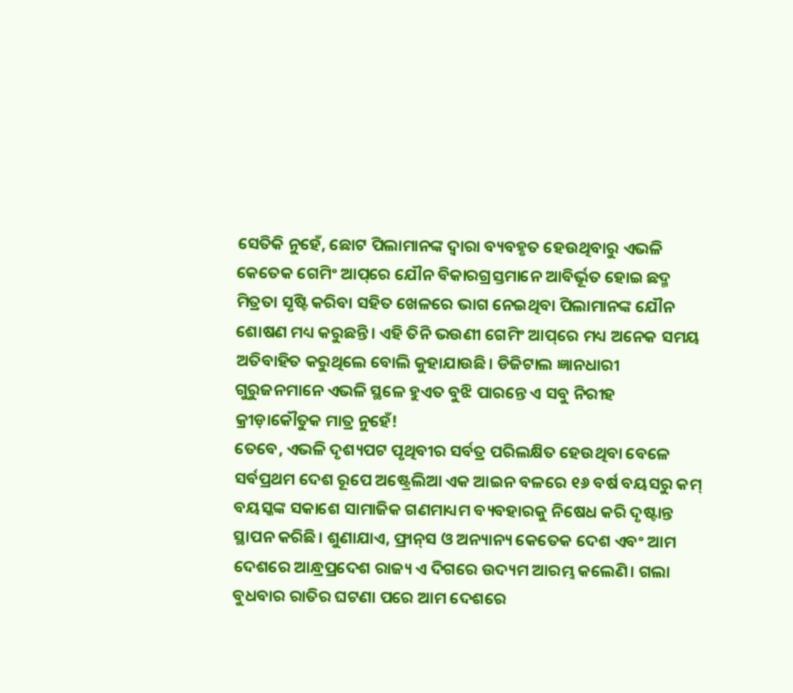ସେତିକି ନୁହେଁ, ଛୋଟ ପିଲାମାନଙ୍କ ଦ୍ବାରା ବ୍ୟବହୃତ ହେଉଥିବାରୁ ଏଭଳି କେତେକ ଗେମିଂ ଆପ୍‌ରେ ଯୌନ ବିକାରଗ୍ରସ୍ତମାନେ ଆବିର୍ଭୂତ ହୋଇ ଛଦ୍ମ ମିତ୍ରତା ସୃଷ୍ଟି କରିବା ସହିତ ଖେଳରେ ଭାଗ ନେଇଥିବା ପିଲାମାନଙ୍କ ଯୌନ ଶୋଷଣ ମଧ୍ୟ କରୁଛନ୍ତି। ଏହି ତିନି ଭଉଣୀ ଗେମିଂ ଆପ୍‌ରେ ମଧ୍ୟ ଅନେକ ସମୟ ଅତିବାହିତ କରୁଥିଲେ ବୋଲି କୁହାଯାଉଛି। ଡିଜିଟାଲ ଜ୍ଞାନଧାରୀ ଗୁରୁଜନମାନେ ଏଭଳି ସ୍ଥଳେ ହୁଏତ ବୁଝି ପାରନ୍ତେ ଏ ସବୁ ନିରୀହ କ୍ରୀଡ଼ାକୌତୁକ ମାତ୍ର ନୁହେଁ!
ତେବେ, ଏଭଳି ଦୃଶ୍ୟପଟ ପୃଥିବୀର ସର୍ବତ୍ର ପରିଲକ୍ଷିତ ହେଉଥିବା ବେଳେ ସର୍ବପ୍ରଥମ ଦେଶ ରୂପେ ଅଷ୍ଟ୍ରେଲିଆ ଏକ ଆଇନ ବଳରେ ୧୬ ବର୍ଷ ବୟସରୁ କମ୍‌ ବୟସ୍କଙ୍କ ସକାଶେ ସାମାଜିକ ଗଣମାଧ୍ୟମ ବ୍ୟବହାରକୁ ନିଷେଧ କରି ଦୃଷ୍ଟାନ୍ତ ସ୍ଥାପନ କରିଛି। ଶୁଣାଯାଏ, ଫ୍ରାନ୍‌ସ ଓ ଅନ୍ୟାନ୍ୟ କେତେକ ଦେଶ ଏବଂ ଆମ ଦେଶରେ ଆନ୍ଧ୍ରପ୍ରଦେଶ ରାଜ୍ୟ ଏ ଦିଗରେ ଉଦ୍ୟମ ଆରମ୍ଭ କଲେଣି। ଗଲା ବୁଧବାର ରାତିର ଘଟଣା ପରେ ଆମ ଦେଶରେ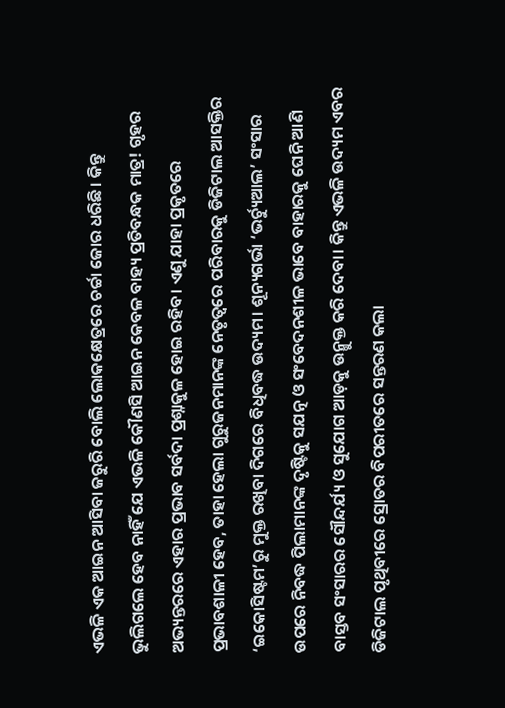ଏଭଳି ଏକ ଆଇନ ଆସିବା ଜରୁରି ବୋଲି ଲୋକକ୍ଷେତ୍ରରେ ଚର୍ଚ୍ଚା ଜୋର ଧରିଛି। କିନ୍ତୁ ଭୁଲିଗଲେ ହେବ ନାହିଁ ଯେ ଏଭଳି କୌଣସି ଆଇନ କେବଳ ବାହ୍ୟ ପ୍ରତିବନ୍ଧକ ମାତ୍ର! ଗୃହର ଅଭ୍ୟନ୍ତରରେ ଏହାର ପ୍ରଭାବ ସର୍ବଦା ପ୍ରଶ୍ନାକୁଳ ହୋଇ ରହିବ। ଏଣୁ ଯାହା ପ୍ରକୃତରେ ପ୍ରଭାବଶାଳୀ ହେବ, ତାହା ହେଲା ଗୁରୁଜନମାନଙ୍କ ନେତୃତ୍ବରେ ପରିବାରକୁ ଡିଜିଟାଲ ଆସକ୍ତିର ‘ଇକୋସିଷ୍ଟମ’ରୁ ମୁକ୍ତ ରଖିବା ଦିଗରେ ବିଧିବଦ୍ଧ ଉଦ୍ୟମ। ଶୂନ୍ୟଗର୍ଭା ‘ଭର୍ଚ୍ୟୁଆଲ’ ସଂସାର ଉପରେ ନିବଦ୍ଧ ପିଲାମାନଙ୍କ ଦୃଷ୍ଟିକୁ ସଯତ୍ନ ଓ ସଂବେଦନଶୀଳ ଭାବେ ବାହାରକୁ ଘେନି ଆଣି ବାସ୍ତବ ସଂସାରର ସୌନ୍ଦର୍ଯ୍ୟ ଓ ସୁଯୋଗ ଆଡ଼କୁ ଉନ୍ମୁକ୍ତ କରି ଦେବା। କିନ୍ତୁ ଏଭଳି ଉଦ୍ୟମ ଏବର ଡିଜିଟାଲ ପୃଥିବୀରେ ସ୍ରୋତର ବିପରୀତରେ ସନ୍ତରଣ କଲା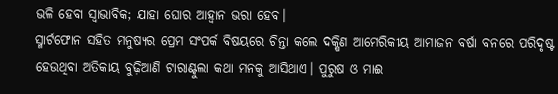ଭଳି ହେବା ସ୍ବାଭାବିକ; ଯାହା ଘୋର ଆହ୍ବାନ ଭରା ହେବ।
ସ୍ମାର୍ଟଫୋନ ସହିତ ମନୁଷ୍ୟର ପ୍ରେମ ସଂପର୍କ ବିଷୟରେ ଚିନ୍ତା କଲେ ଦକ୍ଷିଣ ଆମେରିକୀୟ ଆମାଜନ ବର୍ଷା ବନରେ ପରିଦୃଷ୍ଟ ହେଉଥିବା ଅତିକାୟ ବୁଢ଼ିଆଣି ଟାରାଣ୍ଟୁଲା କଥା ମନକୁ ଆସିଥାଏ। ପୁରୁଷ ଓ ମାଈ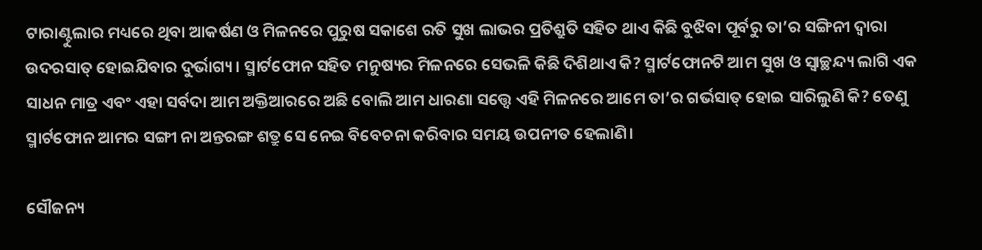ଟାରାଣ୍ଟୁଲାର ମଧ୍ୟରେ ଥିବା ଆକର୍ଷଣ ଓ ମିଳନରେ ପୁରୁଷ ସକାଶେ ରତି ସୁଖ ଲାଭର ପ୍ରତିଶ୍ରୁତି ସହିତ ଥାଏ କିଛି ବୁଝିବା ପୂର୍ବରୁ ତା’ର ସଙ୍ଗିନୀ ଦ୍ବାରା ଉଦରସାତ୍ ହୋଇଯିବାର ଦୁର୍ଭାଗ୍ୟ। ସ୍ମାର୍ଟଫୋନ ସହିତ ମନୁଷ୍ୟର ମିଳନରେ ସେଭଳି କିଛି ଦିଶିଥାଏ କି? ସ୍ମାର୍ଟଫୋନଟି ଆମ ସୁଖ ଓ ସ୍ବାଚ୍ଛନ୍ଦ୍ୟ ଲାଗି ଏକ ସାଧନ ମାତ୍ର ଏବଂ ଏହା ସର୍ବଦା ଆମ ଅକ୍ତିଆରରେ ଅଛି ବୋଲି ଆମ ଧାରଣା ସତ୍ତ୍ବେ ଏହି ମିଳନରେ ଆମେ ତା’ର ଗର୍ଭସାତ୍‌ ହୋଇ ସାରିଲୁଣି କି? ତେଣୁ ସ୍ମାର୍ଟଫୋନ ଆମର ସଙ୍ଗୀ ନା ଅନ୍ତରଙ୍ଗ ଶତ୍ରୁ ସେ ନେଇ ବିବେଚନା କରିବାର ସମୟ ଉପନୀତ ହେଲାଣି।

ସୌଜନ୍ୟ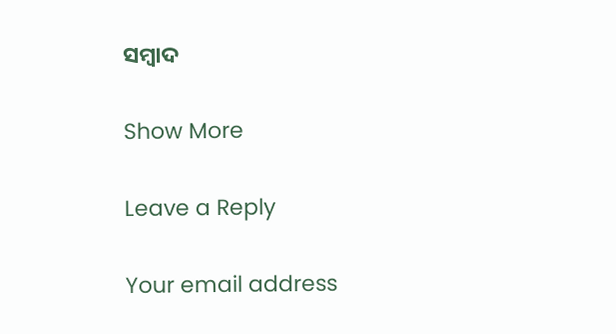ସମ୍ବାଦ

Show More

Leave a Reply

Your email address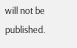will not be published.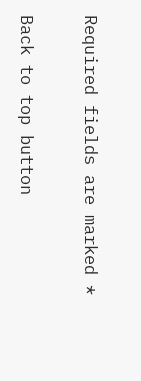Required fields are marked *

Back to top button